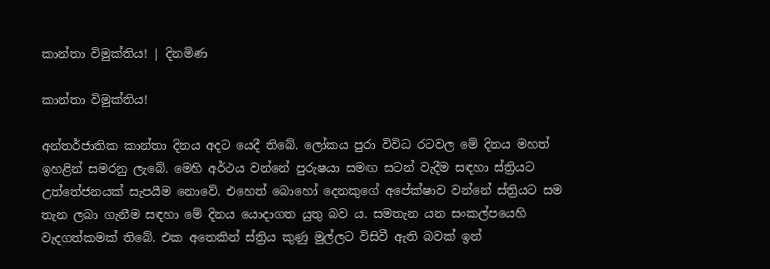කාන්තා විමුක්තිය! | දිනමිණ

කාන්තා විමුක්තිය!

අන්තර්ජාතික කාන්තා දිනය අදට යෙදී තිබේ. ලෝකය පුරා විවිධ රටවල මේ දිනය මහත් ඉහළින් සමරනු ලැබේ. මෙහි අර්ථය වන්නේ පුරුෂයා සමඟ සටන් වැදීම සඳහා ස්ත්‍රියට උත්තේජනයක් සැපයීම නොවේ. එහෙත් බොහෝ දෙනකුගේ අපේක්ෂාව වන්නේ ස්ත්‍රියට සම තැන ලබා ගැනීම සඳහා මේ දිනය යොදාගත යුතු බව ය. සමතැන යන සංකල්පයෙහි වැදගත්කමක් තිබේ. එක අතෙකින් ස්ත්‍රිය කුණු මුල්ලට විසිවී ඇති බවක් ඉන්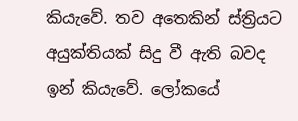කියැවේ. තව අතෙකින් ස්ත්‍රියට අයුක්තියක් සිදු වී ඇති බවද ඉන් කියැවේ. ලෝකයේ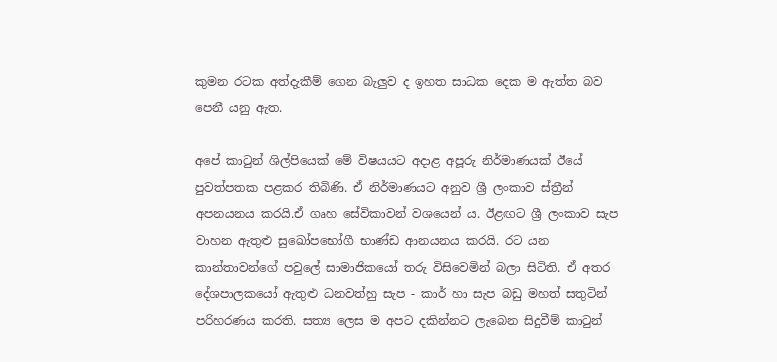කුමන රටක අත්දැකීම් ගෙන බැලුව ද ඉහත සාධක දෙක ම ඇත්ත බව පෙනී යනු ඇත.

අපේ කාටුන් ශිල්පියෙක් මේ විෂයයට අදාළ අපූරු නිර්මාණයක් ඊයේ පුවත්පතක පළකර තිබිණි. ඒ නිර්මාණයට අනුව ශ්‍රී ලංකාව ස්ත්‍රීන් අපනයනය කරයි.ඒ ගෘහ සේවිකාවන් වශයෙන් ය. ඊළඟට ශ්‍රී ලංකාව සැප වාහන ඇතුළු සුඛෝප‍භෝගී භාණ්ඩ ආනයනය කරයි. රට යන කාන්තාවන්ගේ පවුලේ සාමාජිකයෝ තරු විසිවෙමින් බලා සිටිති. ඒ අතර දේශපාලකයෝ ඇතුළු ධනවත්හු සැප - කාර් හා සැප බඩු මහත් සතුටින් පරිහරණය කරති. සත්‍ය ලෙස ම අපට දකින්නට ලැබෙන සිදුවීම් කාටුන්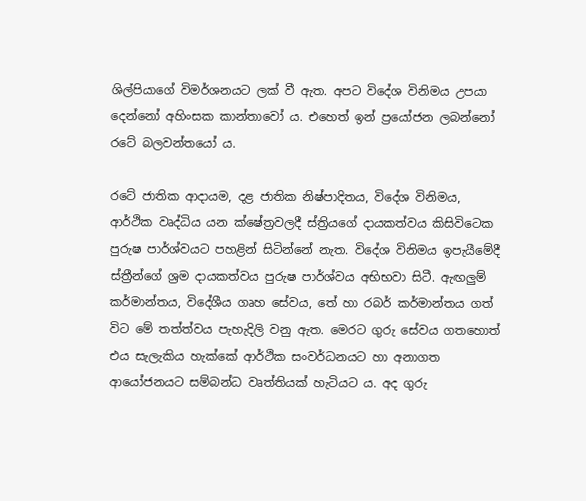ශිල්පියාගේ විමර්ශනයට ලක් වී ඇත. අපට විදේශ විනිමය උපයා දෙන්නෝ අහිංසක කාන්තාවෝ ය. එහෙත් ඉන් ප්‍රයෝජන ලබන්නෝ රටේ බලවන්තයෝ ය.

රටේ ජාතික ආදායම, දළ ජාතික නිෂ්පාදිතය, විදේශ විනිමය, ආර්ථික වෘද්ධිය යන ක්ෂේත්‍රවලදී ස්ත්‍රි‍යගේ දායකත්වය කිසිවිටෙක පුරුෂ පාර්ශ්වයට පහළින් සිටින්නේ නැත. විදේශ විනිමය ඉපැයීමේදී ස්ත්‍රීන්ගේ ශ්‍රම දායකත්වය පුරුෂ පාර්ශ්වය අභිභවා සිටී. ඇඟලුම් කර්මාන්තය, විදේශීය ගෘහ සේවය, තේ හා රබර් කර්මාන්තය ගත් විට මේ තත්ත්වය පැහැදිලි වනු ඇත. මෙරට ගුරු සේවය ගතහොත් එය සැලැකිය හැක්කේ ආර්ථික සංවර්ධනයට හා අනාගත ආයෝජනයට සම්බන්ධ වෘත්තියක් හැටියට ය. අද ගුරු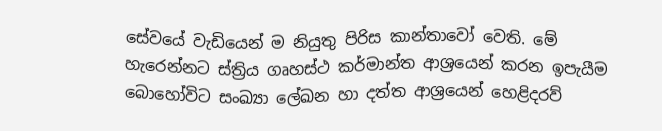සේවයේ වැඩියෙන් ම නියුතු පිරිස කාන්තාවෝ වෙති. මේ හැරෙන්නට ස්ත්‍රිය ගෘහස්ථ කර්මාන්ත ආශ්‍රයෙන් කරන ඉපැයීම බොහෝවිට සංඛ්‍යා ලේඛන හා දත්ත ආශ්‍රයෙන් හෙළිදරව්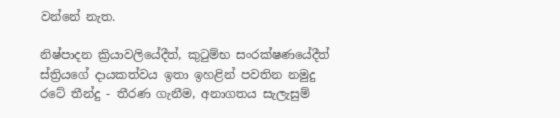වන්නේ නැත.

නිෂ්පාදන ක්‍රියාවලියේදීත්, කුටුම්භ සංරක්ෂණයේදීත් ස්ත්‍රියගේ දායකත්වය ඉතා ඉහළින් පවතින නමුදු රටේ තීන්දු - තීරණ ගැනීම, අනාගතය සැලැසුම්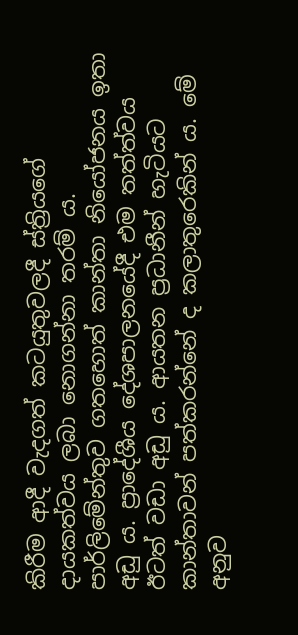කිරීම ආදී වැදගත් කටයුතුවලදී ස්ත්‍රියගේ දායකත්වය ලබා නොගන්නා තරම් ය. පාර්ලිමේන්තුව ගතහොත් කාන්තා නියෝජනය ඉතා අඩු ය. ප්‍රාදේශීය දේශපාලනයේදී එම තත්ත්වය ඊටත් වඩා අඩු ය. ආයතන ප්‍රධානීන් හැටියට කාන්තාවන් පත්කරන්නේ ද කලාතුරෙකින් ය. මේ අනුව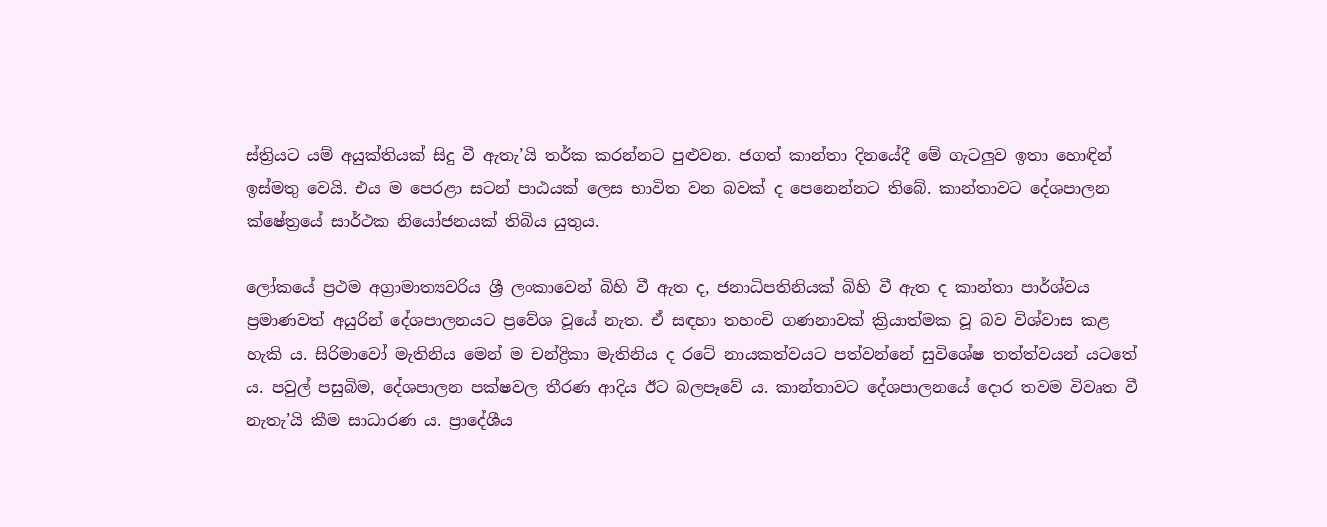ස්ත්‍රියට යම් අයුක්තියක් සිදු වී ඇතැ’යි තර්ක කරන්නට පුළුවන. ජගත් කාන්තා දිනයේදී මේ ගැටලුව ඉතා හොඳින් ඉස්මතු වෙයි. එය ම පෙරළා සටන් පාඨයක් ලෙස භාවිත වන බවක් ද පෙනෙන්නට තිබේ. කාන්තාවට දේශපාලන ක්ෂේත්‍රයේ සාර්ථක නියෝජනයක් තිබිය යුතුය.

ලෝකයේ ප්‍රථම අග්‍රාමාත්‍යවරිය ශ්‍රී ලංකාවෙන් බිහි වී ඇත ද, ජනාධිපතිනියක් බිහි වී ඇත ද කාන්තා පාර්ශ්වය ප්‍රමාණවත් අයුරින් දේශපාලනයට ප්‍රවේශ වූයේ නැත. ඒ සඳහා තහංචි ගණනාවක් ක්‍රියාත්මක වූ බව විශ්වාස කළ හැකි ය. සිරිමාවෝ මැතිනිය මෙන් ම චන්ද්‍රිකා මැතිනිය ද රටේ නායකත්වයට පත්වන්නේ සුවිශේෂ තත්ත්වයන් යටතේ ය. පවුල් පසුබිම, දේශපාලන පක්ෂවල තීරණ ආදිය ඊට බලපෑවේ ය. කාන්තාවට දේශපාලනයේ දොර තවම විවෘත වී නැතැ’යි කීම සාධාරණ ය. ප්‍රාදේශීය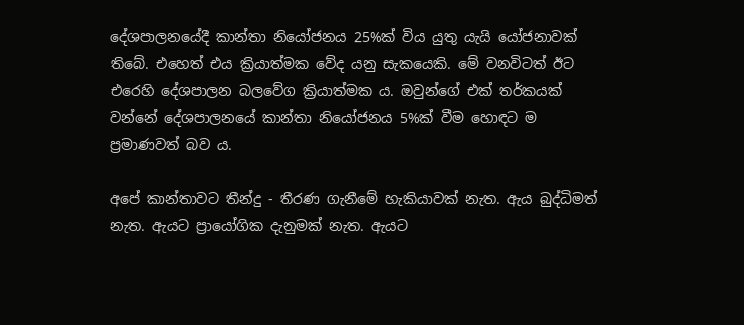දේශපාලනයේදී කාන්තා නියෝජනය 25%ක් විය යුතු යැයි යෝජනාවක් තිබේ. එහෙත් එය ක්‍රියාත්මක වේද යනු සැකයෙකි. මේ වනවිටත් ඊට එරෙහි දේශපාලන බලවේග ක්‍රියාත්මක ය. ඔවුන්ගේ එක් තර්කයක් වන්නේ දේශපාලනයේ කාන්තා නියෝජනය 5%ක් වීම හොඳට ම ප්‍රමාණවත් බව ය.

අපේ කාන්තාවට තීන්දු - තීරණ ගැනීමේ හැකියාවක් නැත. ඇය බුද්ධිමත් නැත. ඇයට ප්‍රායෝගික දැනුමක් නැත. ඇයට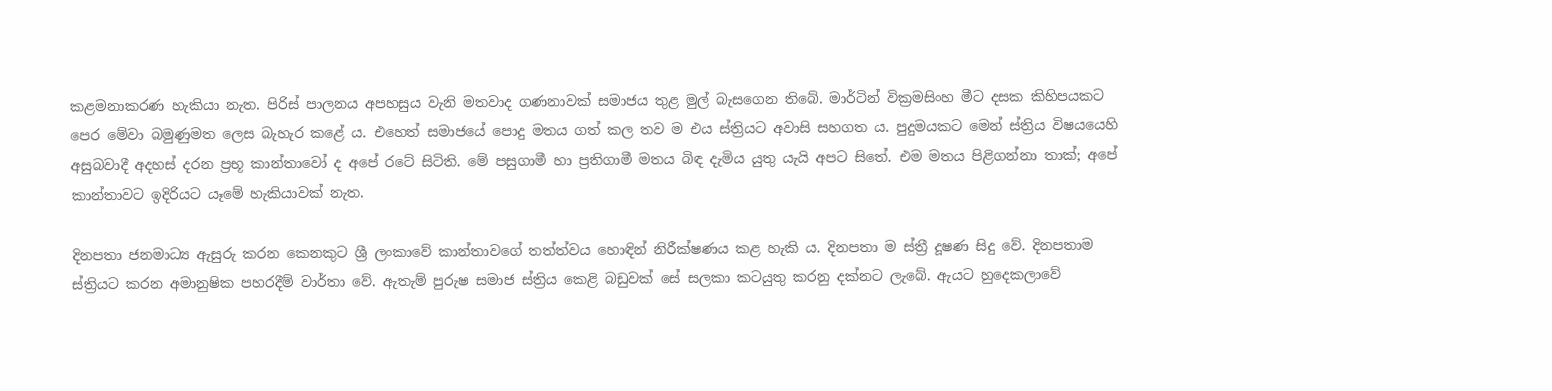කළමනාකරණ හැකියා නැත. පිරිස් පාලනය අපහසුය වැනි මතවාද ගණනාවක් සමාජය තුළ මුල් බැසගෙන තිබේ. මාර්ටින් වික්‍රමසිංහ මීට දසක කිහිපයකට පෙර මේවා බමුණුමත ලෙස බැහැර කළේ ය. එහෙත් සමාජයේ පොදු මතය ගත් කල තව ම එය ස්ත්‍රියට අවාසි සහගත ය. පුදුමයකට මෙන් ස්ත්‍රිය විෂයයෙහි අසුබවාදී අදහස් දරන ප්‍රභූ කාන්තාවෝ ද අපේ රටේ සිටිති. මේ පසුගාමී හා ප්‍රතිගාමී මතය බිඳ දැමිය යුතු යැයි අපට සිතේ. එම මතය පිළිගන්නා තාක්; අපේ කාන්තාවට ඉදිරියට යෑමේ හැකියාවක් නැත.

දිනපතා ජනමාධ්‍ය ඇසුරු කරන කෙනකුට ශ්‍රී ලංකාවේ කාන්තාවගේ තත්ත්වය හොඳින් නිරීක්ෂණය කළ හැකි ය. දිනපතා ම ස්ත්‍රී දූෂණ සිදු වේ. දිනපතාම ස්ත්‍රියට කරන අමානුෂික පහරදීම් වාර්තා වේ. ඇතැම් පුරුෂ සමාජ ස්ත්‍රිය කෙළි බඩුවක් සේ සලකා කටයුතු කරනු දක්නට ලැබේ. ඇයට හුදෙකලාවේ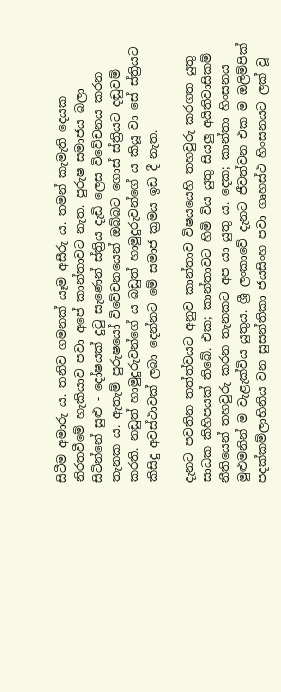සිටීම අමාරු ය. තනිව ගමනක් යෑම අසීරු ය. තමන් කැමැති දෙයක නිරතවීමේ හැකියාව පවා අපේ කාන්තාවට නැත. පුරුෂ සමාජය බලා සිටින්නේ සුළු - දෝෂයක් දුටු සැණෙන් ස්ත්‍රිය දැඩි ලෙස විවේචනය කරන තැනක ය. ඇතැම් පුරුෂයෝ විවේචනයෙන් ඔබ්බට ගොස් ස්ත්‍රියට දඬුවම් කරති. නඩුත් හාමුදුරුවන්ගේ ය බඩුත් හාමුදුරුවන්ගේ ය කියූ වා සේ ස්ත්‍රියට කිසිදු අවස්ථාවක් ලබා දෙන්නට මේ සමාජ ක්‍රමය ඉඩ දී නැත.

දැනට පවතින තත්ත්වයට අනුව කාන්තාව විෂ‍යයෙහි තහවුරු කරගත යුතු සාධක කිහිපයක් තිබේ. එක; කාන්තාවට හිමි විය යුතු සියලු අයිතිවාසිකම් නීතියෙන් තහවුරු කරන තැනකට අප යා යුතු ය. දෙක; කාන්තා හිංසනය මුළුමනින් ම වැළැක්විය යුතුය. ශ්‍රී ලංකාවේ දැනට ජීවත්වන එක ම ඔලිම්පික් පදක්කම්ලාභිනිය වන සුසන්තිකා ජයසිංහ පවා ගෘහස්ථ හිංසනයට ලක් වූ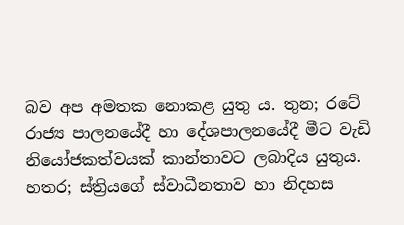බව අප අමතක නොකළ යුතු ය. තුන; රටේ රාජ්‍ය පාලනයේදී හා දේශපාලනයේදී මීට වැඩි නියෝජකත්වයක් කාන්තාවට ලබාදිය යුතුය. හතර; ස්ත්‍රියගේ ස්වාධීනතාව හා නිදහස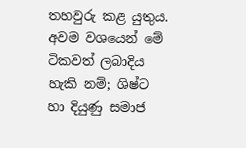තහවුරු කළ යුතුය. අවම වශයෙන් මේ ටිකවත් ලබාදිය හැකි නම්; ශිෂ්ට හා දියුණු සමාජ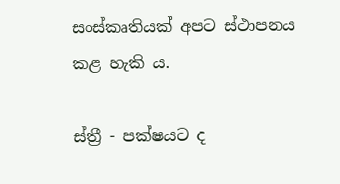සංස්කෘතියක් අපට ස්ථාපනය කළ හැකි ය.

ස්ත්‍රී - පක්ෂයට ද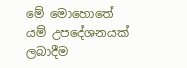මේ මොහොතේ යම් උපදේශනයක් ලබාදීම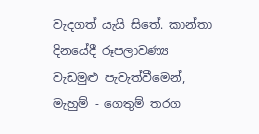වැදගත් යැයි සිතේ. කාන්තා දිනයේදී රූපලාවණ්‍ය වැඩමුළු පැවැත්වීමෙන්, මැහුම් - ගෙතුම් තරග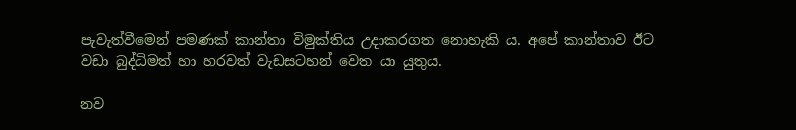පැවැත්වීමෙන් පමණක් කාන්තා විමුක්තිය උදාකරගත නොහැකි ය. අපේ කාන්තාව ඊට වඩා බුද්ධිමත් හා හරවත් වැඩසටහන් වෙත යා යුතුය.

නව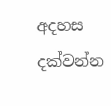අදහස දක්වන්න